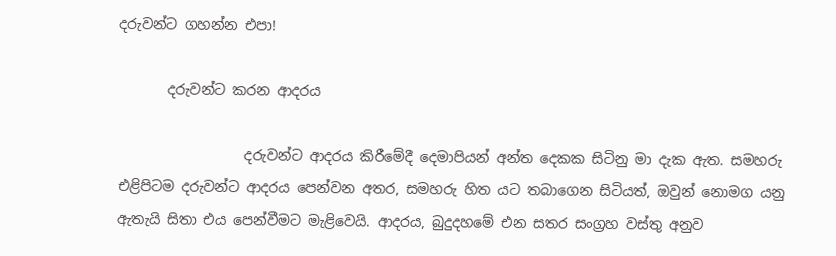දරුවන්ට ගහන්න එපා!

       දරුවන්ට කරන ආදරය

                  දරුවන්ට ආදරය කිරීමේදී දෙමාපියන් අන්ත දෙකක සිටිනු මා දැක ඇත. සමහරු එළිපිටම දරුවන්ට ආදරය පෙන්වන අතර, සමහරු හිත යට තබාගෙන සිටියත්, ඔවුන් නොමග යනු ඇතැයි සිතා එය පෙන්වීමට මැළිවෙයි. ආදරය, බුදුදහමේ එන සතර සංග්‍රහ වස්තු අනුව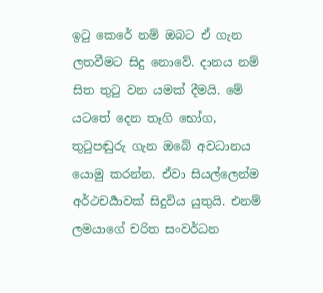ඉටු කෙරේ නම් ඔබට ඒ ගැන ලතවීමට සිදු නොවේ. දානය නම් සිත තුටු වන යමක් දීමයි. මේ යටතේ දෙන තෑගි භෝග, තුටුපඬුරු ගැන ඔබේ අවධානය යොමු කරන්න. ඒවා සියල්ලෙන්ම අර්ථචර්‍යාවක් සිදුවිය යුතුයි. එනම් ලමයාගේ චරිත සංවර්ධන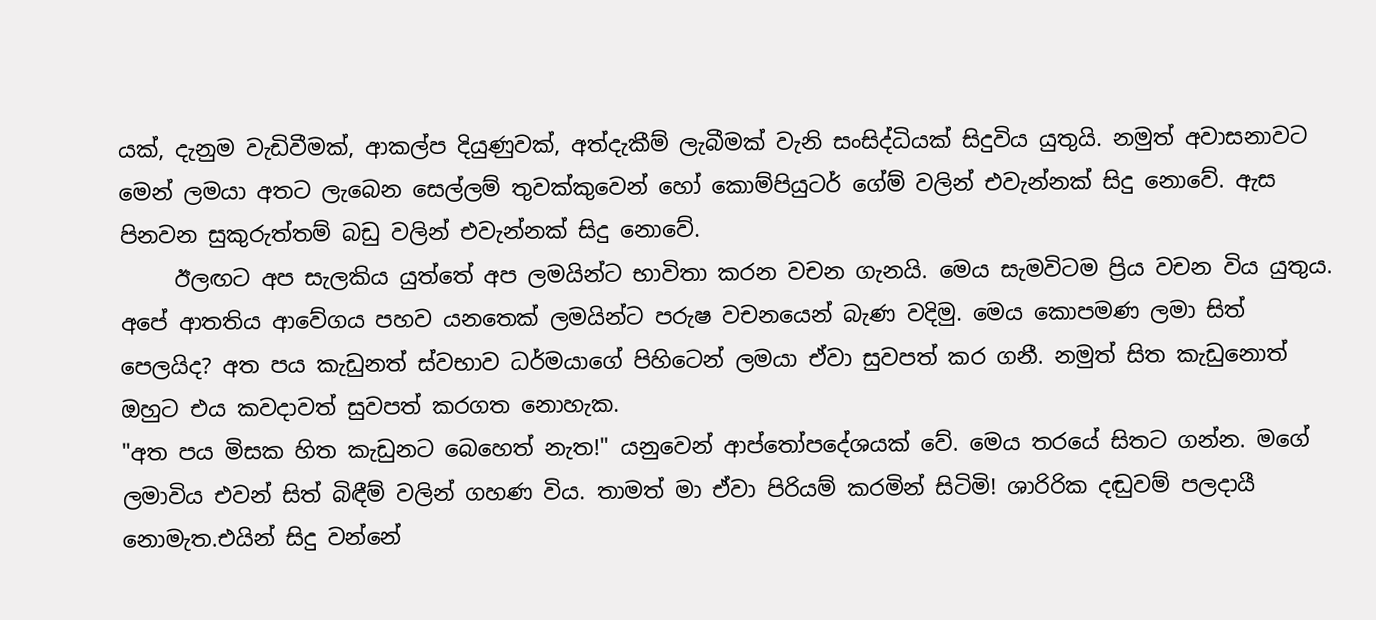යක්, දැනුම වැඩිවීමක්, ආකල්ප දියුණුවක්, අත්දැකීම් ලැබීමක් වැනි සංසිද්ධියක් සිදුවිය යුතුයි. නමුත් අවාසනාවට මෙන් ලමයා අතට ලැබෙන සෙල්ලම් තුවක්කුවෙන් හෝ කොම්පියුටර් ගේම් වලින් එවැන්නක් සිදු නොවේ. ඇස පිනවන සුකුරුත්තම් බඩු වලින් එවැන්නක් සිදු නොවේ.
     ඊලඟට අප සැලකිය යුත්තේ අප ලමයින්ට භාවිතා කරන වචන ගැනයි. මෙය සැමවිටම ප්‍රිය වචන විය යුතුය. අපේ ආතතිය ආවේගය පහව යනතෙක් ලමයින්ට පරුෂ වචනයෙන් බැණ වදිමු. මෙය කොපමණ ලමා සිත් පෙලයිද? අත පය කැඩුනත් ස්වභාව ධර්මයාගේ පිහිටෙන් ලමයා ඒවා සුවපත් කර ගනී. නමුත් සිත කැඩුනොත් ඔහුට එය කවදාවත් සුවපත් කරගත නොහැක.
"අත පය මිසක හිත කැඩුනට බෙහෙත් නැත!" යනුවෙන් ආප්තෝපදේශයක් වේ. මෙය තරයේ සිතට ගන්න. මගේ ලමාවිය එවන් සිත් බිඳීම් වලින් ගහණ විය. තාමත් මා ඒවා පිරියම් කරමින් සිටිමි! ශාරිරික දඬුවම් පලදායී නොමැත.එයින් සිදු වන්නේ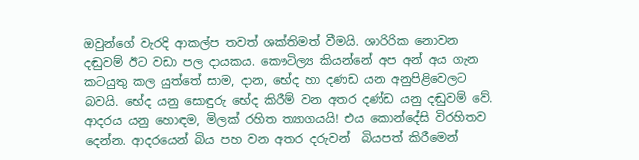ඔවුන්ගේ වැරදි ආකල්ප තවත් ශක්තිමත් වීමයි. ශාරිරික නොවන දඬුවම් ඊට වඩා පල දායකය. කෞටිල්‍ය කියන්නේ අප අන් අය ගැන කටයුතු කල යුත්තේ සාම, දාන, භේද හා දණඩ යන අනුපිළිවෙලට බවයි. භේද යනු සොඳුරු භේද කිරීම් වන අතර දණ්ඩ යනු දඬුවම්‍ වේ. ආදරය යනු හොඳම, මිලක් රහිත ත්‍යාගයයි! එය කොන්දේසි විරහිතව දෙන්න. ආදරයෙන් බිය පහ වන අතර දරුවන්  බියපත් කිරීමෙන්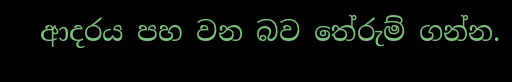ආදරය පහ වන බව තේරුම් ගන්න.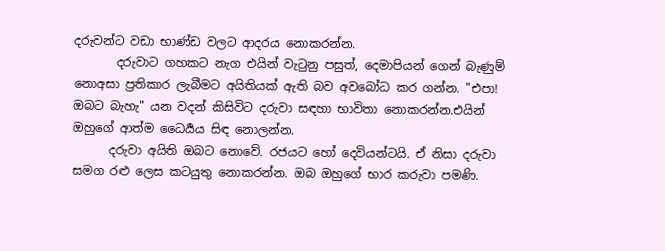දරුවන්ට වඩා භාණ්ඩ වලට ආදරය නොකරන්න.
       දරුවාට ගහකට නැග එයින් වැටුනු පසුත්, දෙමාපියන් ගෙන් බැණුම් නොඅසා ප්‍රතිකාර ලැබීමට අයිතියක් ඇති බව අවබෝධ කර ගන්න. "එපා! ඔබට බැහැ" යන වදන් කිසිවිට දරුවා සඳහා භාවිතා නොකරන්න.එයින් ඔහුගේ ආත්ම ධෛර්‍යය සිඳ නොලන්න.
      දරුවා අයිති ඔබට නොවේ. රජයට හෝ දෙවියන්ටයි. ඒ නිසා දරුවා සමග රළු ලෙස කටයුතු නොකරන්න. ඔබ ඔහුගේ භාර කරුවා පමණි.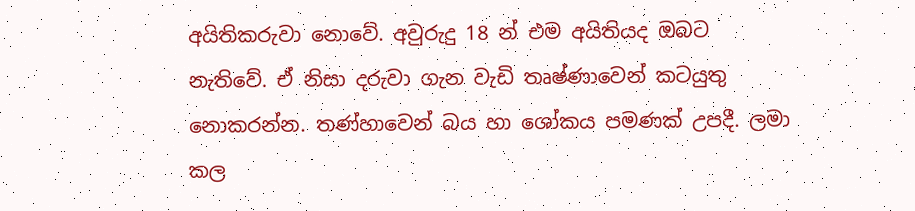අයිතිකරුවා නොවේ. අවුරුදු 18 න් එම අයිතියද ඔබට නැතිවේ. ඒ නිසා දරුවා ගැන වැඩි තෘෂ්ණාවෙන් කටයුතු නොකරන්න. තණ්හාවෙන් බය හා ශෝකය පමණක් උපදී. ලමා කල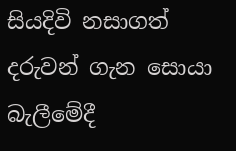සියදිවි නසාගත් දරුවන් ගැන සොයා බැලීමේදී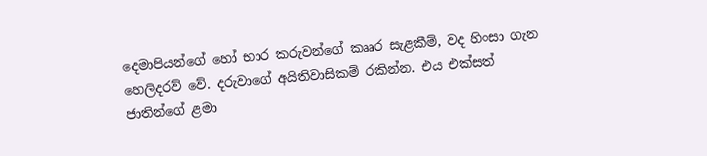දෙමාපියන්ගේ හෝ භාර කරුවන්ගේ කෲර සැළකීම්, වද හිංසා ගැන හෙලිදරව් වේ. දරුවාගේ අයිතිවාසිකම් රකින්න. එය එක්සත් ජාතින්ගේ ළමා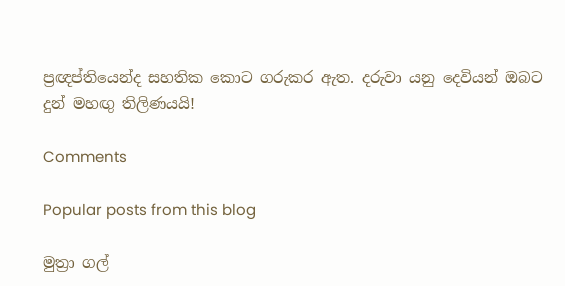ප්‍රඥප්තියෙන්ද සහතික කොට ගරුකර ඇත. දරුවා යනු දෙවියන් ඔබට දුන් මහඟු තිලිණයයි!

Comments

Popular posts from this blog

මුත්‍රා ගල්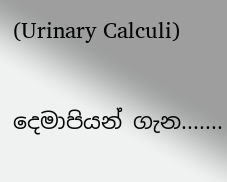(Urinary Calculi)

දෙමාපියන් ගැන.......